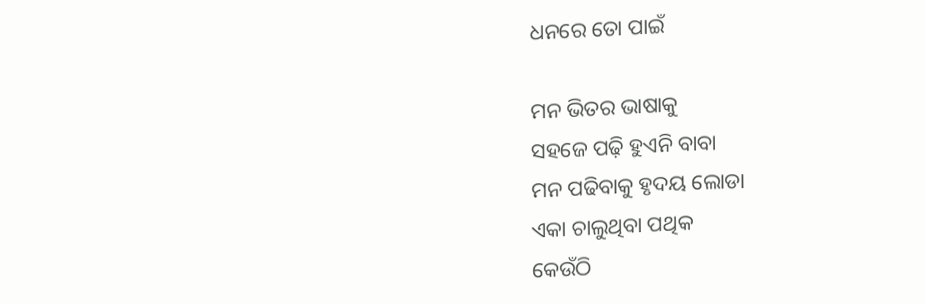ଧନରେ ତୋ ପାଇଁ

ମନ ଭିତର ଭାଷାକୁ
ସହଜେ ପଢ଼ି ହୁଏନି ବାବା
ମନ ପଢିବାକୁ ହୃଦୟ ଲୋଡା
ଏକା ଚାଲୁଥିବା ପଥିକ
କେଉଁଠି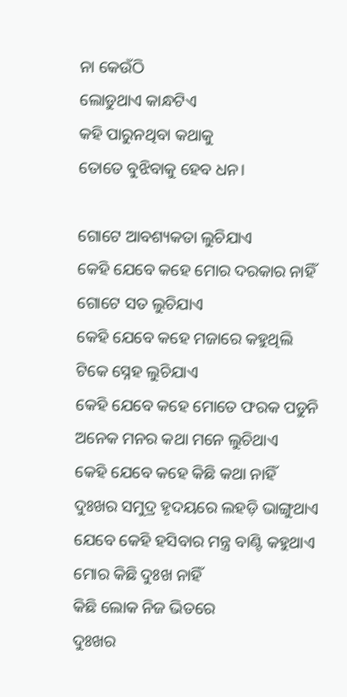ନା କେଉଁଠି
ଲୋଡୁଥାଏ କାନ୍ଧଟିଏ
କହି ପାରୁନଥିବା କଥାକୁ
ତୋତେ ବୁଝିବାକୁ ହେବ ଧନ।

ଗୋଟେ ଆବଶ୍ୟକତା ଲୁଚିଯାଏ
କେହି ଯେବେ କହେ ମୋର ଦରକାର ନାହିଁ
ଗୋଟେ ସତ ଲୁଚିଯାଏ
କେହି ଯେବେ କହେ ମଜାରେ କହୁଥିଲି
ଟିକେ ସ୍ନେହ ଲୁଚିଯାଏ
କେହି ଯେବେ କହେ ମୋତେ ଫରକ ପଡୁନି
ଅନେକ ମନର କଥା ମନେ ଲୁଚିଥାଏ
କେହି ଯେବେ କହେ କିଛି କଥା ନାହିଁ
ଦୁଃଖର ସମୁଦ୍ର ହୃଦୟରେ ଲହଡ଼ି ଭାଙ୍ଗୁଥାଏ
ଯେବେ କେହି ହସିବାର ମନ୍ତ୍ର ବାଣ୍ଟି କହୁଥାଏ
ମୋର କିଛି ଦୁଃଖ ନାହିଁ
କିଛି ଲୋକ ନିଜ ଭିତରେ
ଦୁଃଖର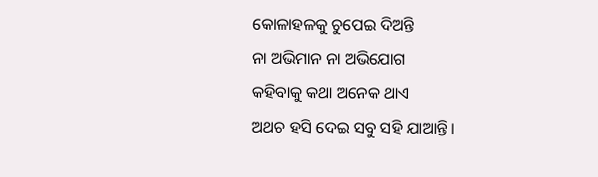କୋଳାହଳକୁ ଚୁପେଇ ଦିଅନ୍ତି
ନା ଅଭିମାନ ନା ଅଭିଯୋଗ
କହିବାକୁ କଥା ଅନେକ ଥାଏ
ଅଥଚ ହସି ଦେଇ ସବୁ ସହି ଯାଆନ୍ତି।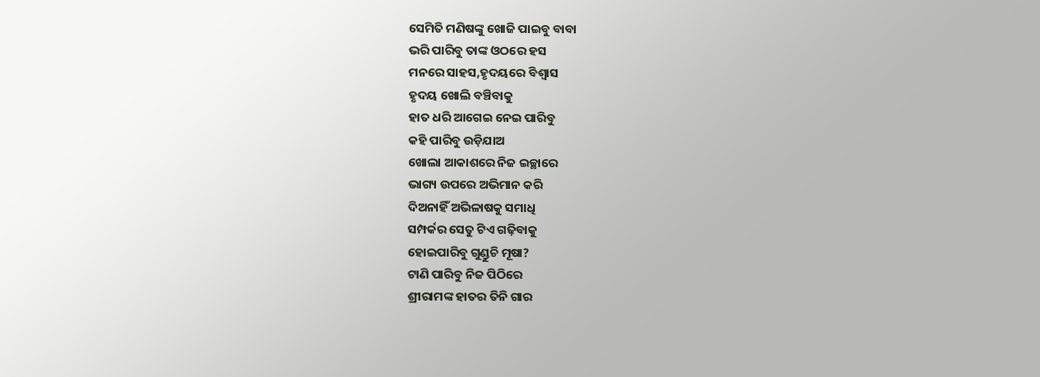ସେମିତି ମଣିଷଙ୍କୁ ଖୋଜି ପାଇବୁ ବାବା
ଭରି ପାରିବୁ ତାଙ୍କ ଓଠରେ ହସ
ମନରେ ସାହସ,ହୃଦୟରେ ବିଶ୍ୱାସ
ହୃଦୟ ଖୋଲି ବଞ୍ଚିବାକୁ
ହାତ ଧରି ଆଗେଇ ନେଇ ପାରିବୁ
କହି ପାରିବୁ ଉଡ଼ିଯାଅ
ଖୋଲା ଆକାଶରେ ନିଜ ଇଚ୍ଛାରେ
ଭାଗ୍ୟ ଉପରେ ଅଭିମାନ କରି
ଦିଅନାହିଁ ଅଭିଳାଷକୁ ସମାଧି
ସମ୍ପର୍କର ସେତୁ ଟିଏ ଗଢ଼ିବାକୁ
ହୋଇପାରିବୁ ଗୁଣ୍ଡୁଚି ମୂଷା?
ଟାଣି ପାରିବୁ ନିଜ ପିଠିରେ
ଶ୍ରୀରାମଙ୍କ ହାତର ତିନି ଗାର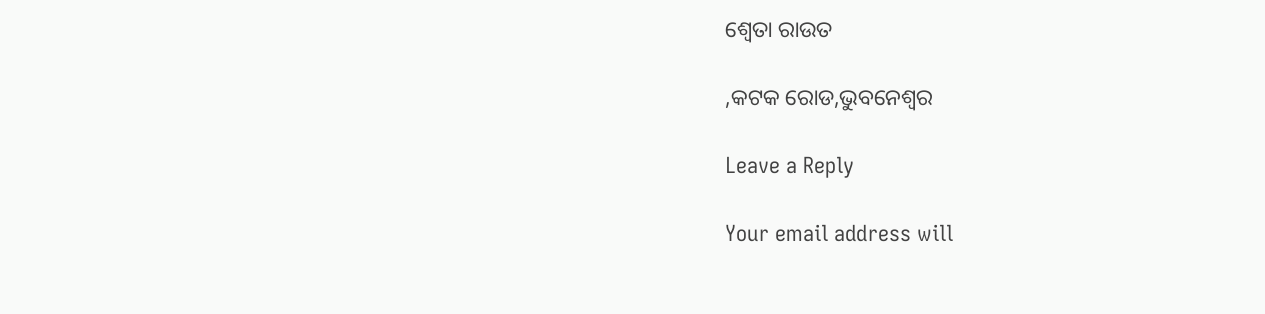ଶ୍ଵେତା ରାଉତ

,କଟକ ରୋଡ,ଭୁବନେଶ୍ୱର

Leave a Reply

Your email address will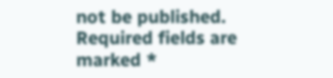not be published. Required fields are marked *